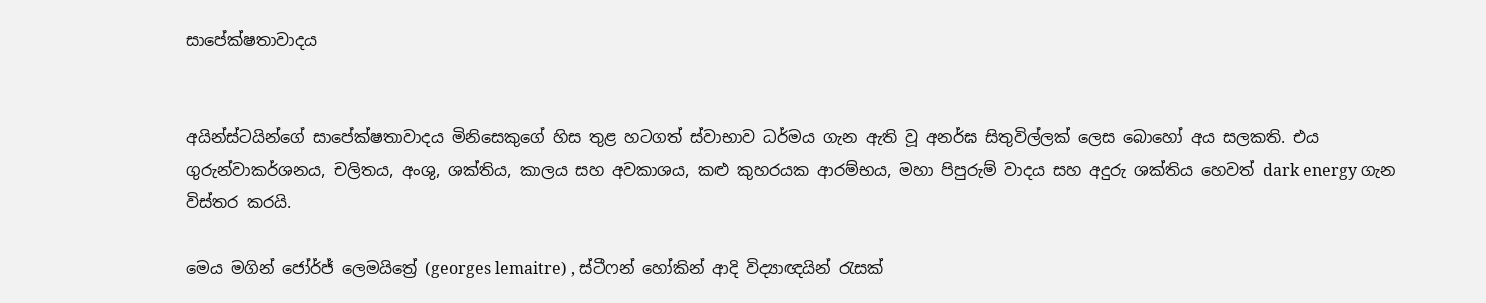සාපේක්ෂතාවාදය


අයින්ස්ටයින්ගේ සාපේක්ෂතාවාදය මිනිසෙකුගේ හිස තුළ හටගත් ස්වාභාව ධර්මය ගැන ඇති වූ අනර්ඝ සිතුවිල්ලක් ලෙස බොහෝ අය සලකති. එය ගුරුන්වාකර්ශනය, චලිතය, අංශු, ශක්තිය, කාලය සහ අවකාශය, කළු කුහරයක ආරම්භය, මහා පිපුරුම් වාදය සහ අදුරු ශක්තිය හෙවත් dark energy ගැන විස්තර කරයි.

මෙය මගින් ජෝර්ජ් ලෙමයිත්‍රේ (georges lemaitre) , ස්ටීෆන් හෝකින් ආදි විද්‍යාඥයින් රැසක්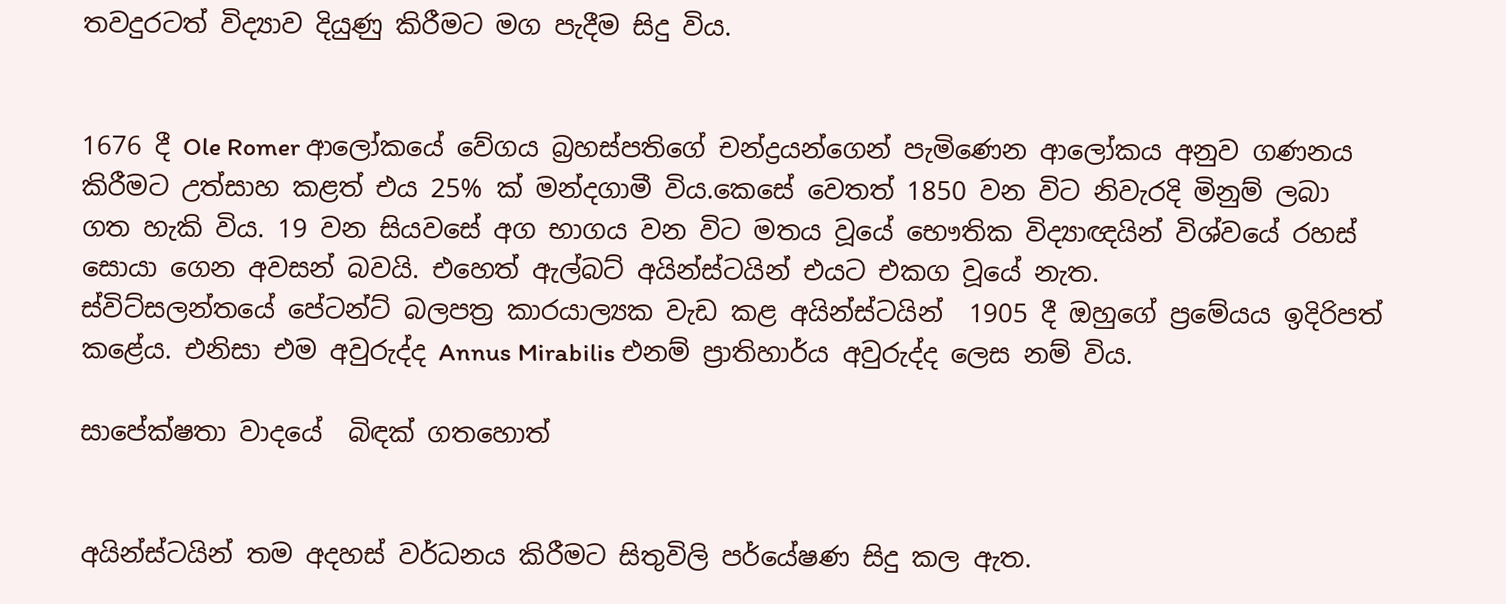තවදුරටත් විද්‍යාව දියුණු කිරීමට මග පැදීම සිදු විය.


1676 දී Ole Romer ආලෝකයේ වේගය බ්‍රහස්පතිගේ චන්ද්‍රයන්ගෙන් පැමිණෙන ආලෝකය අනුව ගණනය කිරීමට උත්සාහ කළත් එය 25% ක් මන්දගාමී විය.කෙසේ වෙතත් 1850 වන විට නිවැරදි මිනුම් ලබා ගත හැකි විය. 19 වන සියවසේ අග භාගය වන විට මතය වූයේ භෞතික විද්‍යාඥයින් විශ්වයේ රහස් සොයා ගෙන අවසන් බවයි. එහෙත් ඇල්බට් අයින්ස්ටයින් එයට එකග වූයේ නැත.
ස්විට්සලන්තයේ පේටන්ට් බලපත්‍ර කාරයාල්‍යක වැඩ කළ අයින්ස්ටයින්  1905 දී ඔහුගේ ප්‍රමේයය ඉදිරිපත් කළේය. එනිසා එම අවුරුද්ද Annus Mirabilis එනම් ප්‍රාතිහාර්ය අවුරුද්ද ලෙස නම් විය.

සාපේක්ෂතා වාදයේ  බිඳක් ගතහොත්


අයින්ස්ටයින් තම අදහස් වර්ධනය කිරීමට සිතුවිලි පර්යේෂණ සිදු කල ඇත.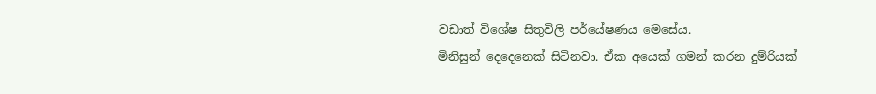වඩාත් විශේෂ සිතුවිලි පර්යේෂණය මෙසේය.
මිනිසුන් දෙදෙනෙක් සිටිනවා. ඒක අයෙක් ගමන් කරන දුම්රියක්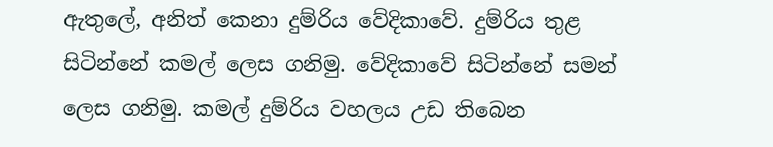ඇතුලේ, අනිත් කෙනා දුම්රිය වේදිකාවේ. දුම්රිය තුළ සිටින්නේ කමල් ලෙස ගනිමු. වේදිකාවේ සිටින්නේ සමන් ලෙස ගනිමු. කමල් දුම්රිය වහලය උඩ තිබෙන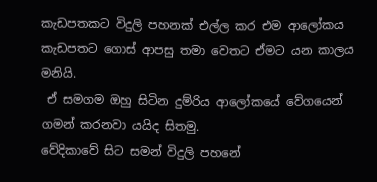කැඩපතකට විදුලි පහනක් එල්ල කර එම ආලෝකය කැඩපතට ගොස් ආපසු තමා වෙතට ඒමට යන කාලය මනියි.
 ඒ සමගම ඔහු සිටින දුම්රිය ආලෝකයේ වේගයෙන් ගමන් කරනවා යයිද සිතමු.
වේදිකාවේ සිට සමන් විදුලි පහනේ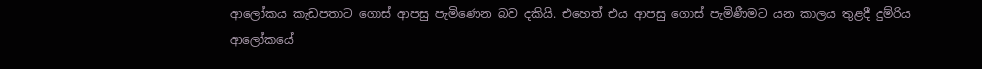ආලෝකය කැඩපතාට ගොස් ආපසු පැමිණෙන බව දකියි. එහෙත් එය ආපසු ගොස් පැමිණීමට යන කාලය තුළදී දුම්රිය ආලෝකයේ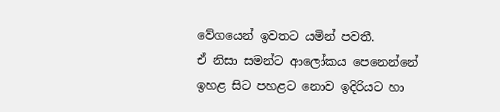වේගයෙන් ඉවතට යමින් පවතී.
ඒ නිසා සමන්ට ආලෝකය පෙනෙන්නේ ඉහළ සිට පහළට නොව ඉදිරියට හා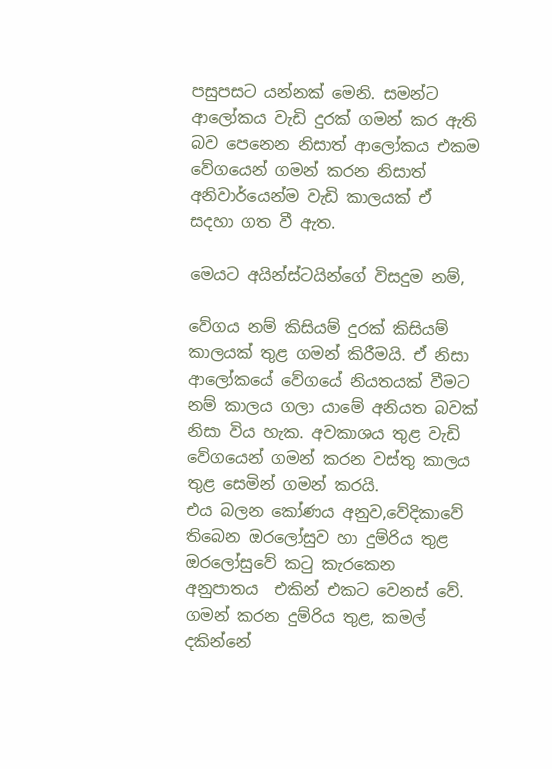පසුපසට යන්නක් මෙනි. සමන්ට ආලෝකය වැඩි දුරක් ගමන් කර ඇති බව පෙනෙන නිසාත් ආලෝකය එකම වේගයෙන් ගමන් කරන නිසාත් අනිවාර්යෙන්ම වැඩි කාලයක් ඒ සදහා ගත වී ඇත.

මෙයට අයින්ස්ටයින්ගේ විසදුම නම්,

වේගය නම් කිසියම් දුරක් කිසියම් කාලයක් තුළ ගමන් කිරීමයි. ඒ නිසා ආලෝකයේ වේගයේ නියතයක් වීමට නම් කාලය ගලා යාමේ අනියත බවක් නිසා විය හැක. අවකාශය තුළ වැඩි වේගයෙන් ගමන් කරන වස්තු කාලය තුළ සෙමින් ගමන් කරයි.
එය බලන කෝණය අනුව,වේදිකාවේ තිබෙන ඔරලෝසුව හා දුම්රිය තුළ ඔරලෝසුවේ කටු කැරකෙන අනුපාතය  එකින් එකට වෙනස් වේ. ගමන් කරන දුම්රිය තුළ, කමල් දකින්නේ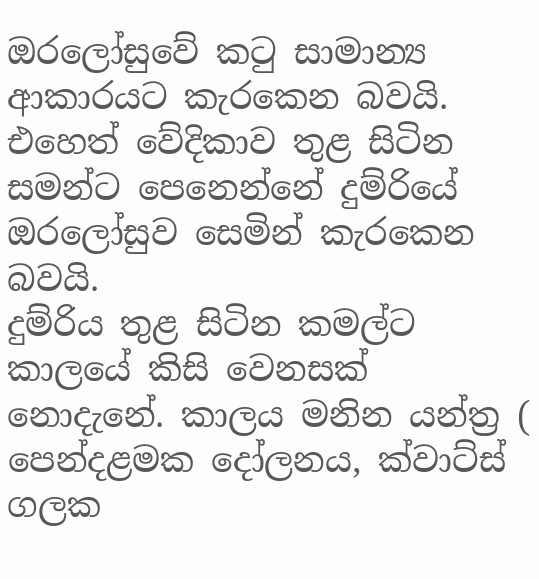ඔරලෝසුවේ කටු සාමාන්‍ය ආකාරයට කැරකෙන බවයි.
එහෙත් වේදිකාව තුළ සිටින සමන්ට පෙනෙන්නේ දුම්රියේ ඔරලෝසුව සෙමින් කැරකෙන බවයි.
දුම්රිය තුළ සිටින කමල්ට කාලයේ කිසි වෙනසක් නොදැනේ. කාලය මනින යන්ත්‍ර ( පෙන්දළමක දෝලනය, ක්වාට්ස් ගලක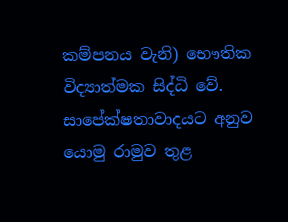කම්පනය වැනි) භෞතික විද්‍යාත්මක සිද්ධි වේ. සාපේක්ෂතාවාදයට අනුව යොමු රාමුව තුළ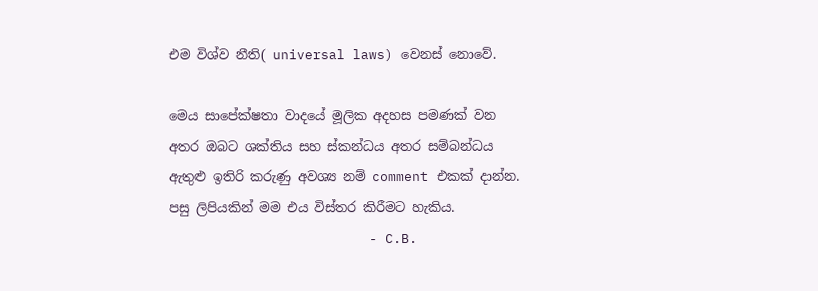එම විශ්ව නීති( universal laws) වෙනස් නොවේ.

මෙය සාපේක්ෂතා වාදයේ මූලික අදහස පමණක් වන අතර ඔබට ශක්තිය සහ ස්කන්ධය අතර සම්බන්ධය ඇතුළු ඉතිරි කරුණු අවශ්‍ය නම් comment එකක් දාන්න. පසු ලිපියකින් මම එය විස්තර කිරීමට හැකිය.
                         - C.B.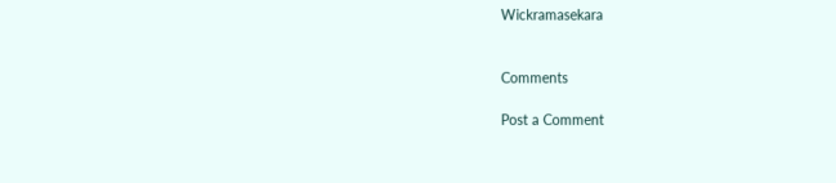Wickramasekara


Comments

Post a Comment